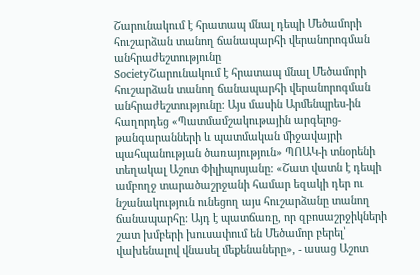Շարունակում է հրատապ մնալ դեպի Մեծամորի հուշարձան տանող ճանապարհի վերանորոգման անհրաժեշտությունը
SocietyՇարունակում է հրատապ մնալ Մեծամորի հուշարձան տանող ճանապարհի վերանորոգման անհրաժեշտությունը: Այս մասին Արմենպրես-ին հաղորդեց «Պատմամշակութային արգելոց-թանգարանների և պատմական միջավայրի պահպանության ծառայություն» ՊՈԱԿ-ի տնօրենի տեղակալ Աշոտ Փիլիպոսյանը: «Շատ վատն է դեպի ամբողջ տարածաշրջանի համար եզակի դեր ու նշանակություն ունեցող այս հուշարձանը տանող ճանապարհը: Այդ է պատճառը, որ զբոսաշրջիկների շատ խմբերի խուսափում են Մեծամոր բերել՝ վախենալով վնասել մեքենաները», - ասաց Աշոտ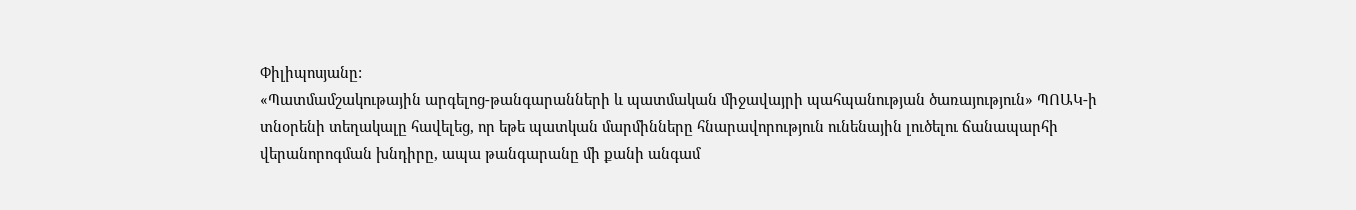Փիլիպոսյանը:
«Պատմամշակութային արգելոց-թանգարանների և պատմական միջավայրի պահպանության ծառայություն» ՊՈԱԿ-ի տնօրենի տեղակալը հավելեց, որ եթե պատկան մարմինները հնարավորություն ունենային լուծելու ճանապարհի վերանորոգման խնդիրը, ապա թանգարանը մի քանի անգամ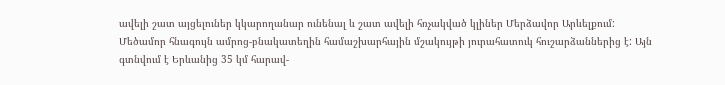ավելի շատ այցելուներ կկարողանար ունենալ և շատ ավելի հռչակված կլիներ Մերձավոր Արևելքում:
Մեծամոր հնագույն ամրոց-բնակատեղին համաշխարհային մշակույթի յուրահատուկ հուշարձաններից է: Այն գտնվում է Երևանից 35 կմ հարավ-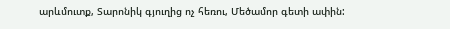արևմուտք, Տարոնիկ գյուղից ոչ հեռու, Մեծամոր գետի ափին: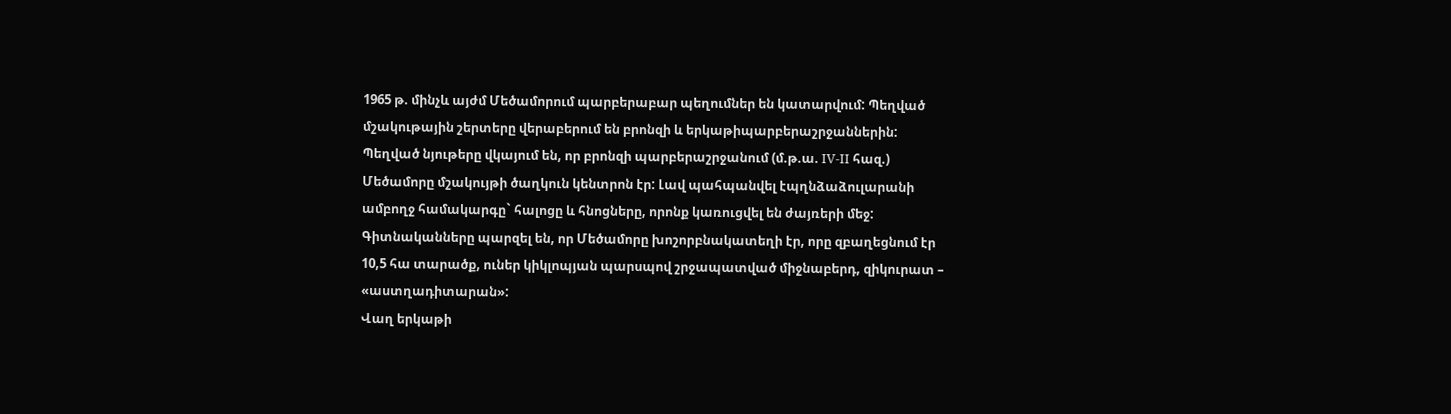1965 թ. մինչև այժմ Մեծամորում պարբերաբար պեղումներ են կատարվում: Պեղված մշակութային շերտերը վերաբերում են բրոնզի և երկաթիպարբերաշրջաններին:
Պեղված նյութերը վկայում են, որ բրոնզի պարբերաշրջանում (մ.թ.ա. IV-II հազ.) Մեծամորը մշակույթի ծաղկուն կենտրոն էր: Լավ պահպանվել էպղնձաձուլարանի ամբողջ համակարգը` հալոցը և հնոցները, որոնք կառուցվել են ժայռերի մեջ: Գիտնականները պարզել են, որ Մեծամորը խոշորբնակատեղի էր, որը զբաղեցնում էր 10,5 հա տարածք, ուներ կիկլոպյան պարսպով շրջապատված միջնաբերդ, զիկուրատ – «աստղադիտարան»:
Վաղ երկաթի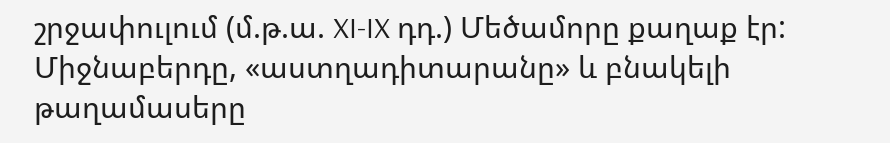շրջափուլում (մ.թ.ա. XI-IX դդ.) Մեծամորը քաղաք էր: Միջնաբերդը, «աստղադիտարանը» և բնակելի թաղամասերը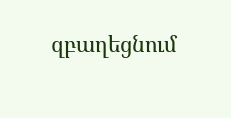զբաղեցնում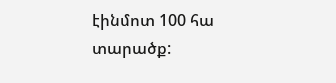էինմոտ 100 հա տարածք: